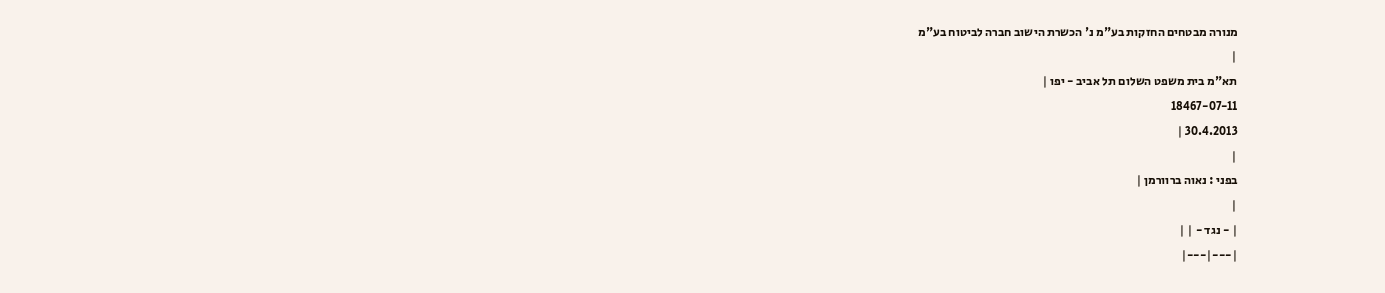מנורה מבטחים החזקות בע"מ נ' הכשרת הישוב חברה לביטוח בע"מ
|
תא"מ בית משפט השלום תל אביב - יפו |
18467-07-11
30.4.2013 |
|
בפני : נאוה ברוורמן |
|
| - נגד - | |
|---|---|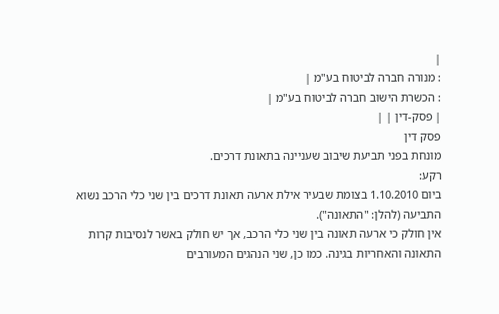|
: מנורה חברה לביטוח בע"מ |
: הכשרת הישוב חברה לביטוח בע"מ |
| פסק-דין | |
פסק דין
מונחת בפני תביעת שיבוב שעניינה בתאונת דרכים.
רקע:
ביום 1.10.2010 בצומת שבעיר אילת ארעה תאונת דרכים בין שני כלי הרכב נשוא התביעה (להלן: "התאונה").
אין חולק כי ארעה תאונה בין שני כלי הרכב, אך יש חולק באשר לנסיבות קרות התאונה והאחריות בגינה. כמו כן, שני הנהגים המעורבים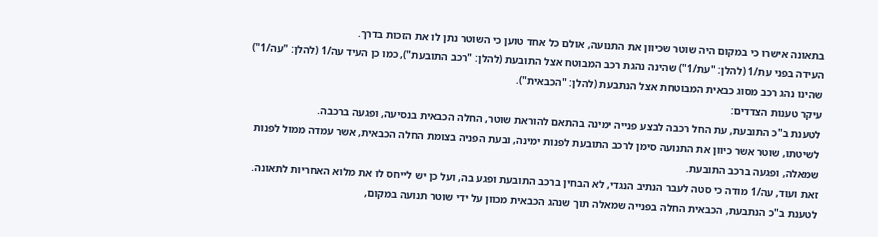בתאונה אישרו כי במקום היה שוטר שכיוון את התנועה, אולם כל אחד טוען כי השוטר נתן לו את הזכות בדרך.
העידה בפני עת/1 (להלן: "עת/1") שהינה נהגת רכב המבוטח אצל התובעת (להלן: "רכב התובעת"), כמו כן העיד עה/1 (להלן: "עה/1") שהינו נהג רכב מסוג כבאית המבוטחת אצל הנתבעת (להלן: "הכבאית").
עיקר טענות הצדדים:
לטענת ב"כ התובעת, עת החל רכבה לבצע פנייה ימינה בהתאם להוראת שוטר, החלה הכבאית בנסיעה, ופגעה ברכבה.
לשיטתו, שוטר אשר כיוון את התנועה סימן לרכב התובעת לפנות ימינה, ובעת הפניה בצומת החלה הכבאית, אשר עמדה ממול לפנות שמאלה, ופגעה ברכב התובעת.
זאת ועוד, עה/1 מודה כי סטה לעבר הנתיב הנגדי, לא הבחין ברכב התובעת ופגע בה, ועל כן יש לייחס לו את מלוא האחריות לתאונה.
לטענת ב"כ הנתבעת, הכבאית החלה בפנייה שמאלה תוך שנהג הכבאית מכוון על ידי שוטר תנועה במקום,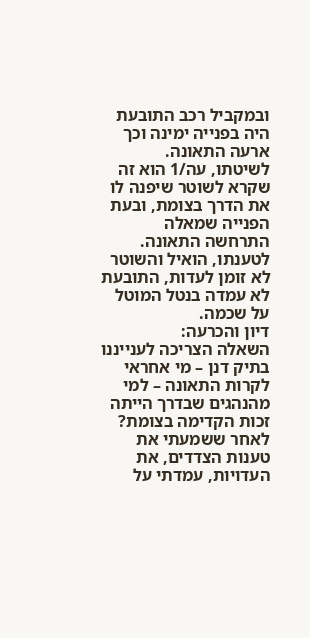ובמקביל רכב התובעת היה בפנייה ימינה וכך ארעה התאונה.
לשיטתו, עה/1 הוא זה שקרא לשוטר שיפנה לו את הדרך בצומת, ובעת הפנייה שמאלה התרחשה התאונה.
לטענתו, הואיל והשוטר לא זומן לעדות, התובעת לא עמדה בנטל המוטל על שכמה.
דיון והכרעה:
השאלה הצריכה לענייננו בתיק דנן – מי אחראי לקרות התאונה – למי מהנהגים שבדרך הייתה זכות הקדימה בצומת?
לאחר ששמעתי את טענות הצדדים, את העדויות, עמדתי על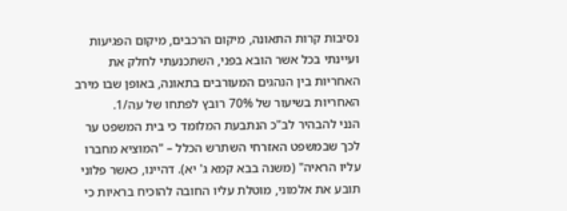נסיבות קרות התאונה, מיקום הרכבים, מיקום הפגיעות ועיינתי בכל אשר הובא בפני, השתכנעתי לחלק את האחריות בין הנהגים המעורבים בתאונה, באופן שבו מירב האחריות בשיעור של 70% רובץ לפתחו של עה/1.
הנני להבהיר לב"כ הנתבעת המלומד כי בית המשפט ער לכך שבמשפט האזרחי השתרש הכלל – "המוציא מחברו עליו הראיה" (משנה בבא קמא ג' יא). דהיינו, כאשר פלוני תובע את אלמוני, מוטלת עליו החובה להוכיח בראיות כי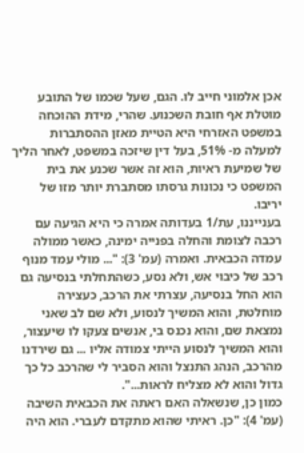אכן אלמוני חייב לו. הגם, שעל שכמו של התובע מוטלת אף חובת השכנוע. שהרי, מידת ההוכחה במשפט האזרחי היא הטיית מאזן ההסתברות למעלה מ- 51%, בעל דין שיזכה במשפט, לאחר הליך של שמיעת ראיות, הוא זה אשר שכנע את בית המשפט כי נכונות גרסתו מסתברת יותר מזו של יריבו.
בענייננו, עת/1 בעדותה אמרה כי היא הגיעה עם רכבה לצומת והחלה בפנייה ימינה, כאשר ממולה עמדה הכבאית. ואמרה (עמ' 3): "... מולי עמד מנוף רכב של כיבוי אש, ולא נסע, כשהתחלתי בנסיעה גם הוא החל בנסיעה, עצרתי את הרכב, כעצירה מוחלטת, והוא המשיך לנסוע, ולא שם לב שאני נמצאת שם, והוא נכנס בי, אנשים צעקו לו שיעצור, והוא המשיך לנסוע הייתי צמודה אליו ... גם שירדנו מהרכב, הנהג התנצל והוא הסביר לי שהרכב כל כך גדול והוא לא מצליח לראות...".
כמון כן, שנשאלה האם ראתה את הכבאית השיבה (עמ' 4): "כן. ראיתי שהוא מתקדם לעברי. הוא היה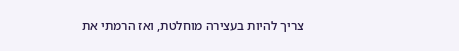צריך להיות בעצירה מוחלטת, ואז הרמתי את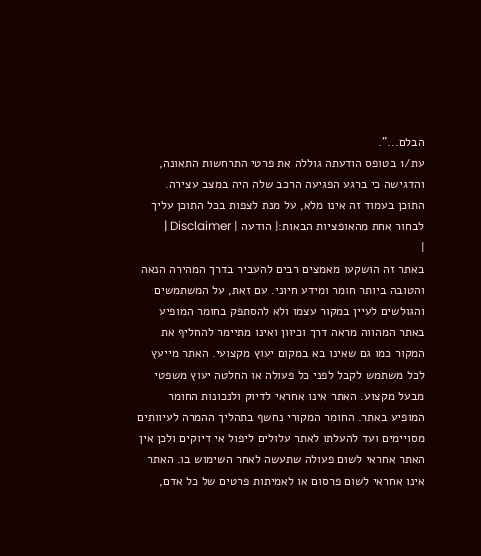הבלם...".
עת/1 בטופס הודעתה גוללה את פרטי התרחשות התאונה, והדגישה כי ברגע הפגיעה הרכב שלה היה במצב עצירה.
התוכן בעמוד זה אינו מלא, על מנת לצפות בכל התוכן עליך לבחור אחת מהאופציות הבאות:| הודעה | Disclaimer |
|
באתר זה הושקעו מאמצים רבים להעביר בדרך המהירה הנאה והטובה ביותר חומר ומידע חיוני. עם זאת, על המשתמשים והגולשים לעיין במקור עצמו ולא להסתפק בחומר המופיע באתר המהווה מראה דרך וכיוון ואינו מתיימר להחליף את המקור כמו גם שאינו בא במקום יעוץ מקצועי. האתר מייעץ לכל משתמש לקבל לפני כל פעולה או החלטה יעוץ משפטי מבעל מקצוע. האתר אינו אחראי לדיוק ולנכונות החומר המופיע באתר. החומר המקורי נחשף בתהליך ההמרה לעיוותים מסויימים ועד להעלתו לאתר עלולים ליפול אי דיוקים ולכן אין האתר אחראי לשום פעולה שתעשה לאחר השימוש בו. האתר אינו אחראי לשום פרסום או לאמיתות פרטים של כל אדם,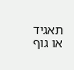תאגיד או גוף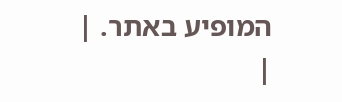המופיע באתר. |
|